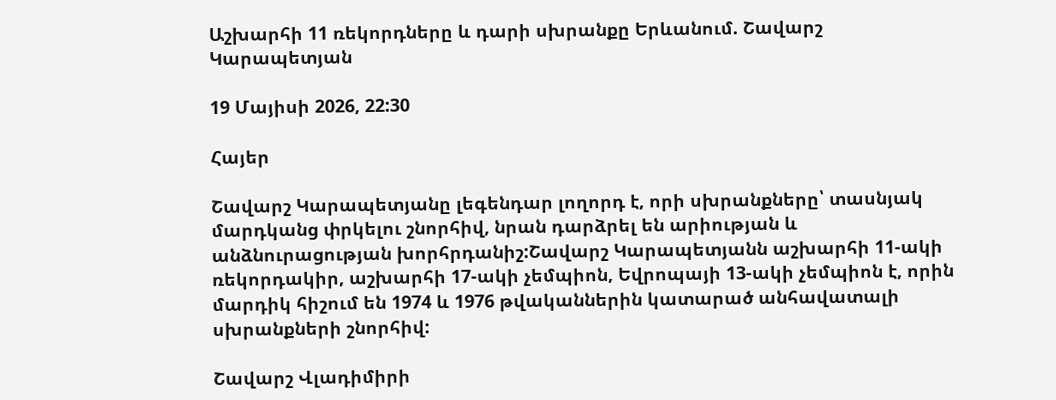Աշխարհի 11 ռեկորդները և դարի սխրանքը Երևանում. Շավարշ Կարապետյան

19 Մայիսի 2026, 22:30

Հայեր

Շավարշ Կարապետյանը լեգենդար լողորդ է, որի սխրանքները՝ տասնյակ մարդկանց փրկելու շնորհիվ, նրան դարձրել են արիության և անձնուրացության խորհրդանիշ:Շավարշ Կարապետյանն աշխարհի 11-ակի ռեկորդակիր, աշխարհի 17-ակի չեմպիոն, Եվրոպայի 13-ակի չեմպիոն է, որին մարդիկ հիշում են 1974 և 1976 թվականներին կատարած անհավատալի սխրանքների շնորհիվ:

Շավարշ Վլադիմիրի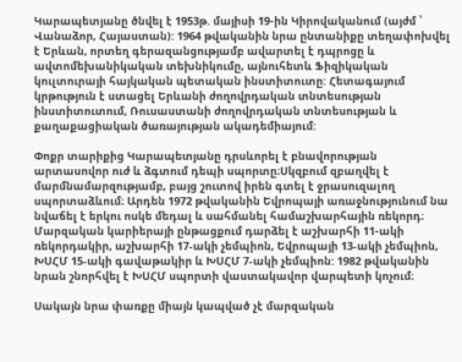Կարապետյանը ծնվել է 1953թ. մայիսի 19-ին Կիրովականում (այժմ ՝ Վանաձոր, Հայաստան): 1964 թվականին նրա ընտանիքը տեղափոխվել է Երևան, որտեղ գերազանցությամբ ավարտել է դպրոցը և ավտոմեխանիկական տեխնիկումը, այնուհետև Ֆիզիկական կուլտուրայի հայկական պետական ինստիտուտը: Հետագայում կրթություն է ստացել Երևանի ժողովրդական տնտեսության ինստիտուտում, Ռուսաստանի ժողովրդական տնտեսության և քաղաքացիական ծառայության ակադեմիայում:

Փոքր տարիքից Կարապետյանը դրսևորել է բնավորության արտասովոր ուժ և ձգտում դեպի սպորտը։Սկզբում զբաղվել է մարմնամարզությամբ, բայց շուտով իրեն գտել է ջրասուզալող սպորտաձևում։ Արդեն 1972 թվականին Եվրոպայի առաջնությունում նա նվաճել է երկու ոսկե մեդալ և սահմանել համաշխարհային ռեկորդ։ Մարզական կարիերայի ընթացքում դարձել է աշխարհի 11-ակի ռեկորդակիր, աշխարհի 17‑ակի չեմպիոն, Եվրոպայի 13‑ակի չեմպիոն, ԽՍՀՄ 15‑ակի գավաթակիր և ԽՍՀՄ 7‑ակի չեմպիոն: 1982 թվականին նրան շնորհվել է ԽՍՀՄ սպորտի վաստակավոր վարպետի կոչում։

Սակայն նրա փառքը միայն կապված չէ մարզական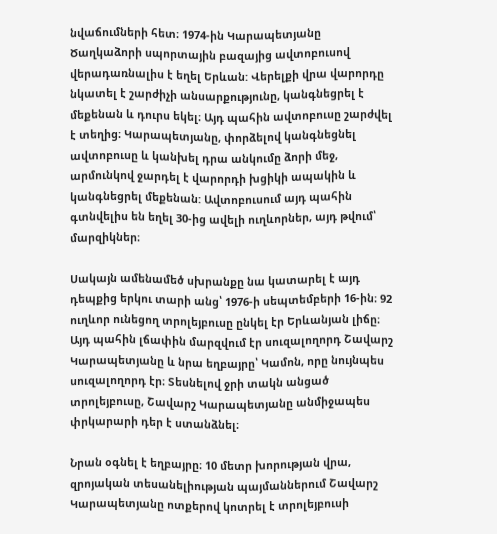նվաճումների հետ։ 1974-ին Կարապետյանը Ծաղկաձորի սպորտային բազայից ավտոբուսով վերադառնալիս է եղել Երևան: Վերելքի վրա վարորդը նկատել է շարժիչի անսարքությունը, կանգնեցրել է մեքենան և դուրս եկել։ Այդ պահին ավտոբուսը շարժվել է տեղից։ Կարապետյանը, փորձելով կանգնեցնել ավտոբուսը և կանխել դրա անկումը ձորի մեջ, արմունկով ջարդել է վարորդի խցիկի ապակին և կանգնեցրել մեքենան: Ավտոբուսում այդ պահին գտնվելիս են եղել 30-ից ավելի ուղևորներ, այդ թվում՝ մարզիկներ։

Սակայն ամենամեծ սխրանքը նա կատարել է այդ դեպքից երկու տարի անց՝ 1976-ի սեպտեմբերի 16-ին։ 92 ուղևոր ունեցող տրոլեյբուսը ընկել էր Երևանյան լիճը։ Այդ պահին լճափին մարզվում էր սուզալողորդ Շավարշ Կարապետյանը և նրա եղբայրը՝ Կամոն, որը նույնպես սուզալողորդ էր։ Տեսնելով ջրի տակն անցած տրոլեյբուսը, Շավարշ Կարապետյանը անմիջապես փրկարարի դեր է ստանձնել։

Նրան օգնել է եղբայրը։ 10 մետր խորության վրա, զրոյական տեսանելիության պայմաններում Շավարշ Կարապետյանը ոտքերով կոտրել է տրոլեյբուսի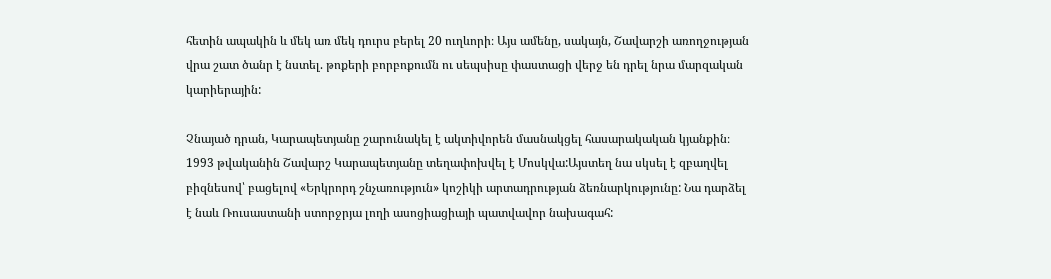հետին ապակին և մեկ առ մեկ դուրս բերել 20 ուղևորի։ Այս ամենը, սակայն, Շավարշի առողջության վրա շատ ծանր է նստել. թոքերի բորբոքումն ու սեպսիսը փաստացի վերջ են դրել նրա մարզական կարիերային:

Չնայած դրան, Կարապետյանը շարունակել է ակտիվորեն մասնակցել հասարակական կյանքին։ 1993 թվականին Շավարշ Կարապետյանը տեղափոխվել է Մոսկվա:Այստեղ նա սկսել է զբաղվել բիզնեսով՝ բացելով «Երկրորդ շնչառություն» կոշիկի արտադրության ձեռնարկությունը: Նա դարձել է նաև Ռուսաստանի ստորջրյա լողի ասոցիացիայի պատվավոր նախագահ: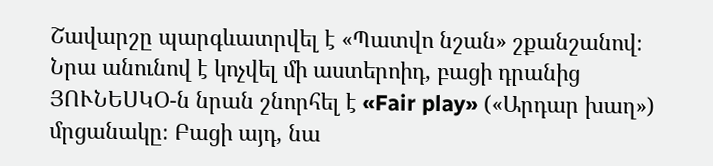Շավարշը պարգևատրվել է «Պատվո նշան» շքանշանով։ Նրա անունով է կոչվել մի աստերոիդ, բացի դրանից ՅՈՒՆԵՍԿՕ-ն նրան շնորհել է «Fair play» («Արդար խաղ») մրցանակը։ Բացի այդ, նա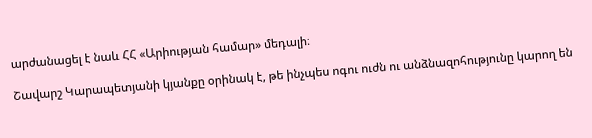արժանացել է նաև ՀՀ «Արիության համար» մեդալի։

Շավարշ Կարապետյանի կյանքը օրինակ է, թե ինչպես ոգու ուժն ու անձնազոհությունը կարող են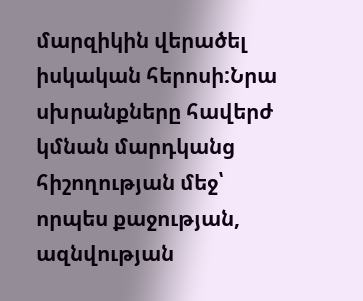մարզիկին վերածել իսկական հերոսի:Նրա սխրանքները հավերժ կմնան մարդկանց հիշողության մեջ՝ որպես քաջության, ազնվության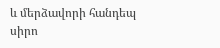և մերձավորի հանդեպ սիրո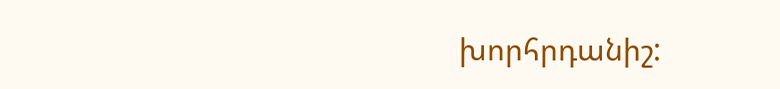խորհրդանիշ: